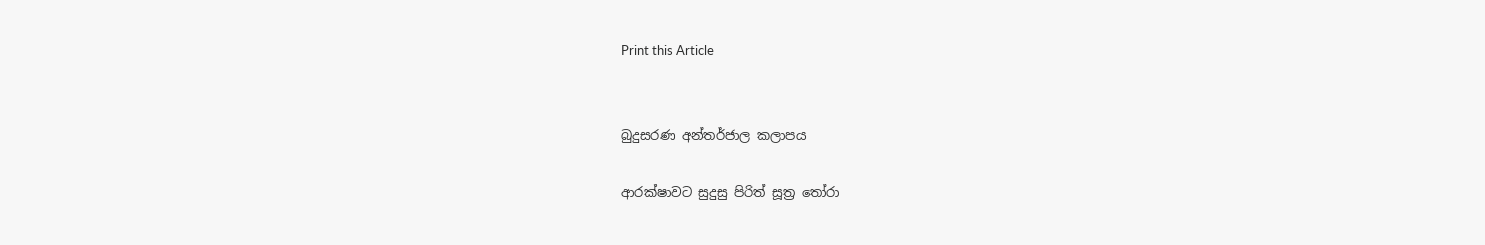Print this Article


බුදුසරණ අන්තර්ජාල කලාපය

ආරක්ෂාවට සුදුසු පිරිත් සූත්‍ර තෝරා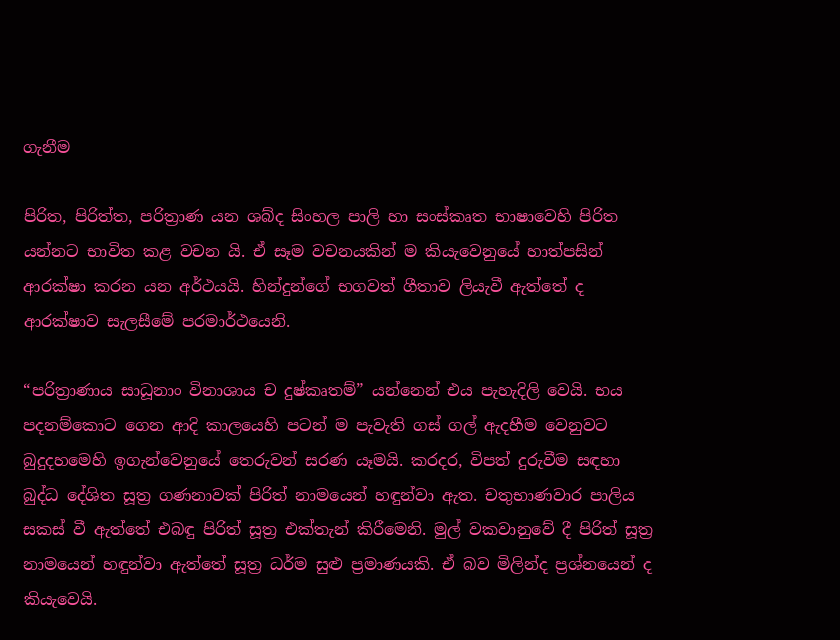ගැනීම

පිරිත, පිරිත්ත, පරිත්‍රාණ යන ශබ්ද සිංහල පාලි හා සංස්කෘත භාෂාවෙහි පිරිත යන්නට භාවිත කළ වචන යි. ඒ සෑම වචනයකින් ම කියැවෙනුයේ හාත්පසින් ආරක්ෂා කරන යන අර්ථයයි. හින්දුන්ගේ භගවත් ගීතාව ලියැවී ඇත්තේ ද ආරක්ෂාව සැලසීමේ පරමාර්ථයෙනි.

“පරිත්‍රාණාය සාධූනාං විනාශාය ච දුෂ්කෘතම්” යන්නෙන් එය පැහැදිලි වෙයි. භය පදනම්කොට ගෙන ආදි කාලයෙහි පටන් ම පැවැති ගස් ගල් ඇදහීම වෙනුවට බුදුදහමෙහි ඉගැන්වෙනුයේ තෙරුවන් සරණ යෑමයි. කරදර, විපත් දුරුවීම සඳහා බුද්ධ දේශිත සූත්‍ර ගණනාවක් පිරිත් නාමයෙන් හඳුන්වා ඇත. චතුභාණවාර පාලිය සකස් වී ඇත්තේ එබඳු පිරිත් සූත්‍ර එක්තැන් කිරීමෙනි. මුල් වකවානුවේ දී පිරිත් සූත්‍ර නාමයෙන් හඳුන්වා ඇත්තේ සූත්‍ර ධර්ම සුළු ප්‍රමාණයකි. ඒ බව මිලින්ද ප්‍රශ්නයෙන් ද කියැවෙයි.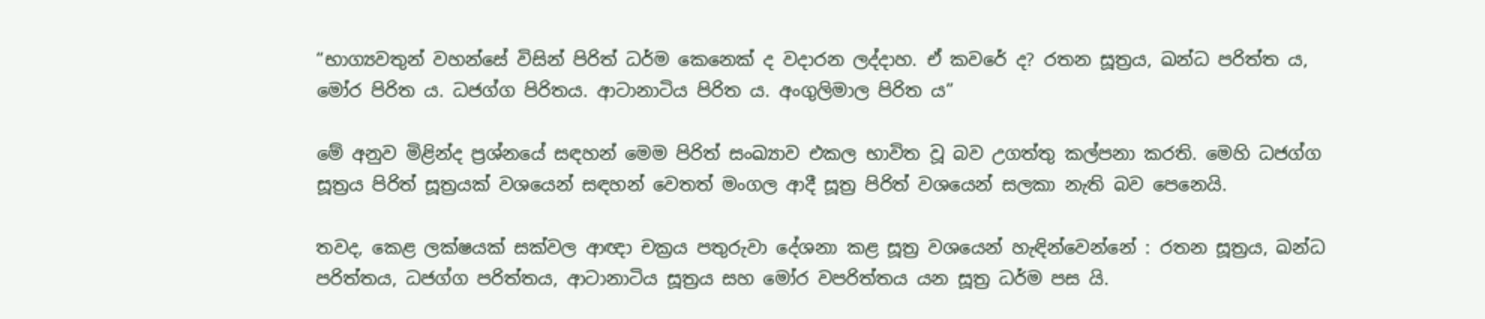“භාග්‍යවතුන් වහන්සේ විසින් පිරිත් ධර්ම කෙනෙක් ද වදාරන ලද්දාහ. ඒ කවරේ ද? රතන සූත්‍රය, ඛන්ධ පරිත්ත ය, මෝර පිරිත ය. ධජග්ග පිරිතය. ආටානාටිය පිරිත ය. අංගුලිමාල පිරිත ය”

මේ අනුව මිළින්ද ප්‍රශ්නයේ සඳහන් මෙම පිරිත් සංඛ්‍යාව එකල භාවිත වූ බව උගත්තු කල්පනා කරති. මෙහි ධජග්ග සූත්‍රය පිරිත් සූත්‍රයක් වශයෙන් සඳහන් වෙතත් මංගල ආදී සූත්‍ර පිරිත් වශයෙන් සලකා නැති බව පෙනෙයි.

තවද, කෙළ ලක්ෂයක් සක්වල ආඥා චක්‍රය පතුරුවා දේශනා කළ සූත්‍ර වශයෙන් හැඳින්වෙන්නේ : රතන සූත්‍රය, ඛන්ධ පරිත්තය, ධජග්ග පරිත්තය, ආටානාටිය සූත්‍රය සහ මෝර වපරිත්තය යන සූත්‍ර ධර්ම පස යි.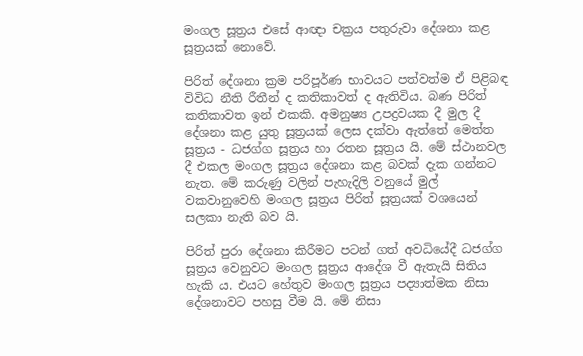මංගල සූත්‍රය එසේ ආඥා චක්‍රය පතුරුවා දේශනා කළ සූත්‍රයක් නොවේ.

පිරිත් දේශනා ක්‍රම පරිපූර්ණ භාවයට පත්වත්ම ඒ පිළිබඳ විවිධ නීති රීතීන් ද කතිකාවත් ද ඇතිවිය. බණ පිරිත් කතිකාවත ඉන් එකකි. අමනුෂ්‍ය උපද්‍රවයක දී මුල දී දේශනා කළ යුතු සූත්‍රයක් ලෙස දක්වා ඇත්තේ මෙත්ත සූත්‍රය - ධජග්ග සූත්‍රය හා රතන සූත්‍රය යි. මේ ස්ථානවල දී එකල මංගල සූත්‍රය දේශනා කළ බවක් දැක ගන්නට නැත. මේ කරුණු වලින් පැහැදිලි වනුයේ මුල් වකවානුවෙහි මංගල සූත්‍රය පිරිත් සූත්‍රයක් වශයෙන් සලකා නැති බව යි.

පිරිත් පුරා දේශනා කිරීමට පටන් ගත් අවධියේදී ධජග්ග සූත්‍රය වෙනුවට මංගල සූත්‍රය ආදේශ වී ඇතැයි සිතිය හැකි ය. එයට හේතුව මංගල සූත්‍රය පද්‍යාත්මක නිසා දේශනාවට පහසු වීම යි. මේ නිසා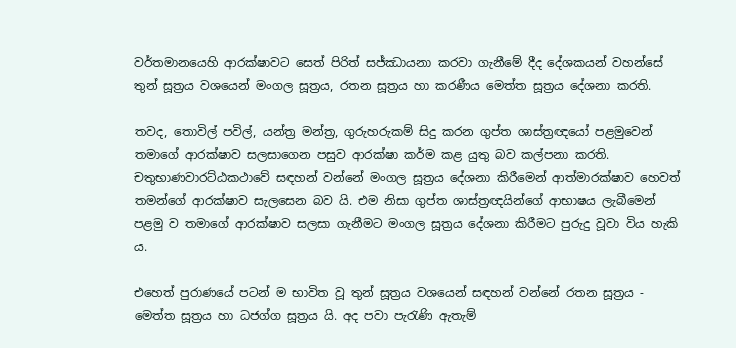වර්තමානයෙහි ආරක්ෂාවට සෙත් පිරිත් සජ්ඣායනා කරවා ගැනීමේ දීද දේශකයන් වහන්සේ තුන් සූත්‍රය වශයෙන් මංගල සූත්‍රය, රතන සූත්‍රය හා කරණීය මෙත්ත සූත්‍රය දේශනා කරති.

තවද, තොවිල් පවිල්, යන්ත්‍ර මන්ත්‍ර, ගුරුහරුකම් සිදු කරන ගුප්ත ශාස්ත්‍රඥයෝ පළමුවෙන් තමාගේ ආරක්ෂාව සලසාගෙන පසුව ආරක්ෂා කර්ම කළ යුතු බව කල්පනා කරති. චතුභාණවාරට්ඨකථාවේ සඳහන් වන්නේ මංගල සූත්‍රය දේශනා කිරීමෙන් ආත්මාරක්ෂාව හෙවත් තමන්ගේ ආරක්ෂාව සැලසෙන බව යි. එම නිසා ගුප්ත ශාස්ත්‍රඥයින්ගේ ආභාෂය ලැබීමෙන් පළමු ව තමාගේ ආරක්ෂාව සලසා ගැනීමට මංගල සූත්‍රය දේශනා කිරීමට පුරුදු වූවා විය හැකි ය.

එහෙත් පුරාණයේ පටන් ම භාවිත වූ තුන් සූත්‍රය වශයෙන් සඳහන් වන්නේ රතන සූත්‍රය - මෙත්ත සූත්‍රය හා ධජග්ග සූත්‍රය යි. අද පවා පැරැණි ඇතැම්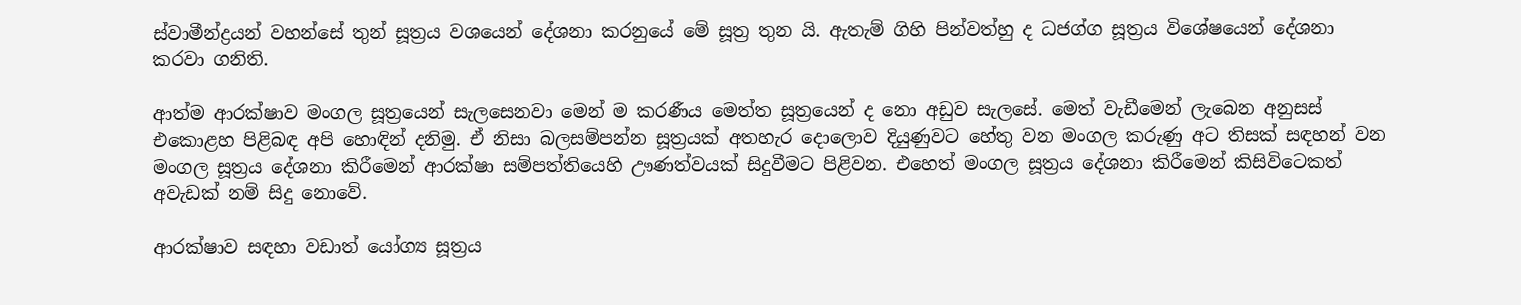ස්වාමීන්ද්‍රයන් වහන්සේ තුන් සූත්‍රය වශයෙන් දේශනා කරනුයේ මේ සූත්‍ර තුන යි. ඇතැම් ගිහි පින්වත්හු ද ධජග්ග සූත්‍රය විශේෂයෙන් දේශනා කරවා ගනිති.

ආත්ම ආරක්ෂාව මංගල සූත්‍රයෙන් සැලසෙනවා මෙන් ම කරණීය මෙත්ත සූත්‍රයෙන් ද නො අඩුව සැලසේ. මෙත් වැඩීමෙන් ලැබෙන අනුසස් එකොළහ පිළිබඳ අපි හොඳින් දනිමු. ඒ නිසා බලසම්පන්න සූත්‍රයක් අතහැර දොලොව දියුණුවට හේතු වන මංගල කරුණු අට තිසක් සඳහන් වන මංගල සූත්‍රය දේශනා කිරීමෙන් ආරක්ෂා සම්පත්තියෙහි ඌණත්වයක් සිදුවීමට පිළිවන. එහෙත් මංගල සූත්‍රය දේශනා කිරීමෙන් කිසිවිටෙකත් අවැඩක් නම් සිදු නොවේ.

ආරක්ෂාව සඳහා වඩාත් යෝග්‍ය සූත්‍රය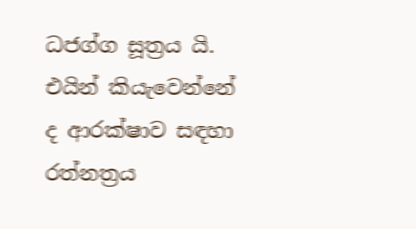ධජග්ග සූත්‍රය යි. එයින් කියැවෙන්නේ ද ආරක්ෂාව සඳහා රත්නත්‍රය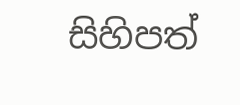සිහිපත්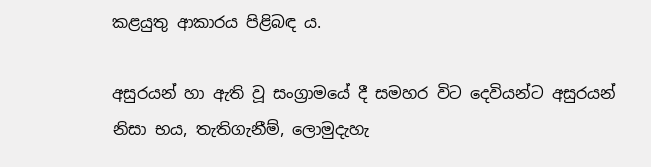කළයුතු ආකාරය පිළිබඳ ය.

අසුරයන් හා ඇති වූ සංග්‍රාමයේ දී සමහර විට දෙවියන්ට අසුරයන් නිසා භය, තැතිගැනීම්, ලොමුදැහැ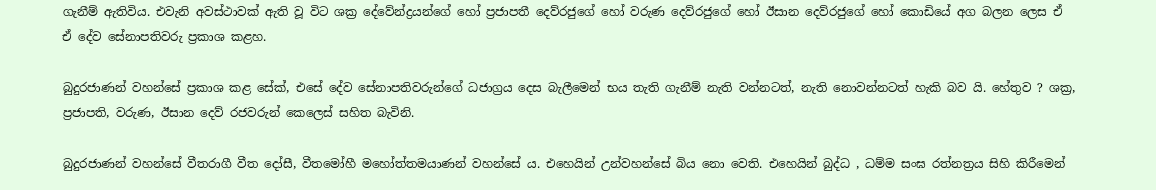ගැනීම් ඇතිවිය. එවැනි අවස්ථාවක් ඇති වූ විට ශක්‍ර දේවේන්ද්‍රයන්ගේ හෝ ප්‍රජාපතී දෙව්රජුගේ හෝ වරුණ දෙව්රජුගේ හෝ ඊසාන දෙව්රජුගේ හෝ කොඩියේ අග බලන ලෙස ඒ ඒ දේව සේනාපතිවරු ප්‍රකාශ කළහ.

බුදුරජාණන් වහන්සේ ප්‍රකාශ කළ සේක්, එසේ දේව සේනාපතිවරුන්ගේ ධජාග්‍රය දෙස බැලීමෙන් භය තැති ගැනීම් නැති වන්නටත්, නැති නොවන්නටත් හැකි බව යි. හේතුව ? ශක්‍ර, ප්‍රජාපති, වරුණ, ඊසාන දෙව් රජවරුන් කෙලෙස් සහිත බැවිනි.

බුදුරජාණන් වහන්සේ වීතරාගී වීත දෝසී, වීතමෝහී මහෝත්තමයාණන් වහන්සේ ය. එහෙයින් උන්වහන්සේ බිය නො වෙති. එහෙයින් බුද්ධ , ධම්ම සංඝ රත්නත්‍රය සිහි කිරීමෙන්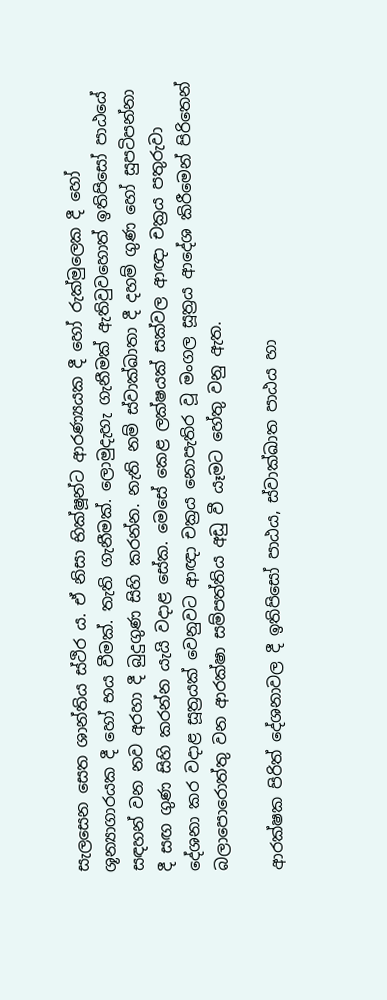සැලසෙන සෙත ශාන්තිය ස්ථිර ය. ඒ නිසා භික්ෂූන්ට ආරණ්‍යයක දී හෝ රුක්මුලෙක දී හෝ ශූන්‍යාගාරයක දී හෝ භය වීමක්. තැති ගැනීමක්. ලොමුදැහැ ගැනීමක් ඇතිවුවහොත් ඉතිපිසෝ පාඨයේ සඳහන් වන නව අරහා දී බුදුගුණ සිහි කරන්න. නැති නම් ස්වාක්ඛාතා දී දහම් ගුණ හෝ සුපටිපන්නා දී සඟ ගුණ සිහි කරන්න යැයි වදාළ සේක. මෙසේ කෙළ ලක්ෂයක් සක්වල ආඥා චක්‍රය පතුරුවා දේශනා කර වදාළ සූත්‍රයක් වෙනුවට ආඥා චක්‍රය නොපැතිර වූ මංගල සූත්‍රය ආදේශ කිරීමෙන් පිරිතෙන් බලාපොරොත්තු වන ආරක්ෂා සම්පත්තිය අඩු වී යෑමට හේතු වනු ඇත.

ආරක්ෂක පිරිත් දේශනාවල දී ඉතිපිසෝ පාඨය, ස්වාක්ඛාත පාඨය හා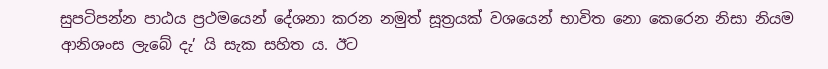සුපටිපන්න පාඨය ප්‍රථමයෙන් දේශනා කරන නමුත් සූත්‍රයක් වශයෙන් භාවිත නො කෙරෙන නිසා නියම ආනිශංස ලැබේ දැ’ යි සැක සහිත ය. ඊට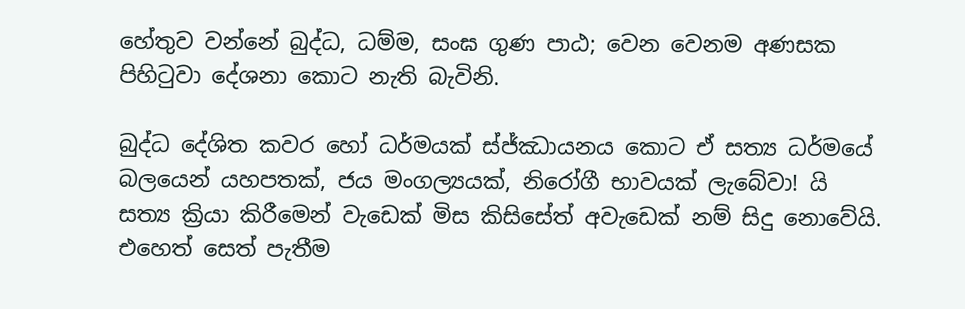හේතුව වන්නේ බුද්ධ, ධම්ම, සංඝ ගුණ පාඨ; වෙන වෙනම අණසක පිහිටුවා දේශනා කොට නැති බැවිනි.

බුද්ධ දේශිත කවර හෝ ධර්මයක් ස්ජ්ඣායනය කොට ඒ සත්‍ය ධර්මයේ බලයෙන් යහපතක්, ජය මංගල්‍යයක්, නිරෝගී භාවයක් ලැබේවා! යි සත්‍ය ක්‍රියා කිරීමෙන් වැඩෙක් මිස කිසිසේත් අවැඩෙක් නම් සිදු නොවේයි. එහෙත් සෙත් පැතීම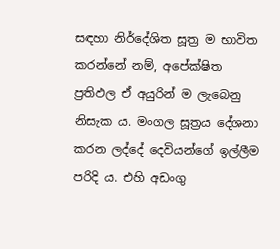සඳහා නිර්දේශිත සූත්‍ර ම භාවිත කරන්නේ නම්, අපේක්ෂිත ප්‍රතිඵල ඒ අයුරින් ම ලැබෙනු නිසැක ය. මංගල සූත්‍රය දේශනා කරන ලද්දේ දෙවියන්ගේ ඉල්ලීම පරිදි ය. එහි අඩංගු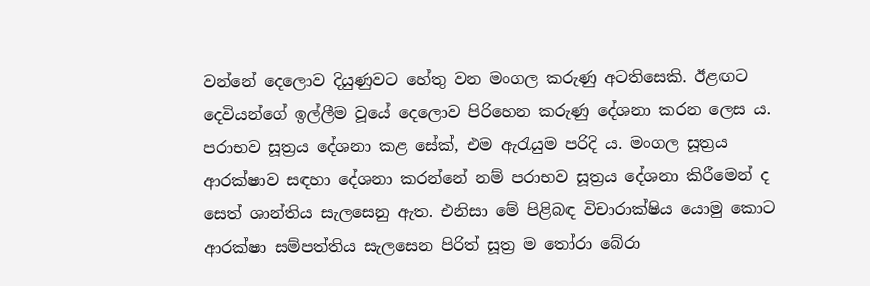වන්නේ දෙලොව දියුණුවට හේතු වන මංගල කරුණු අටතිසෙකි. ඊළඟට දෙවියන්ගේ ඉල්ලීම වූයේ දෙලොව පිරිහෙන කරුණු දේශනා කරන ලෙස ය. පරාභව සූත්‍රය දේශනා කළ සේක්, එම ඇරැයුම පරිදි ය. මංගල සූත්‍රය ආරක්ෂාව සඳහා දේශනා කරන්නේ නම් පරාභව සූත්‍රය දේශනා කිරීමෙන් ද සෙත් ශාන්තිය සැලසෙනු ඇත. එනිසා මේ පිළිබඳ විචාරාක්ෂිය යොමු කොට ආරක්ෂා සම්පත්තිය සැලසෙන පිරිත් සූත්‍ර ම තෝරා බේරා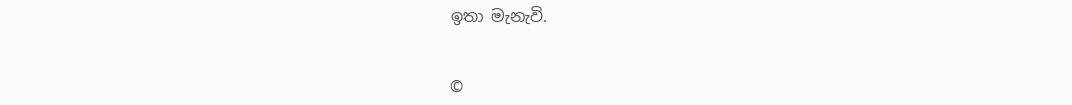ඉතා මැනැවි.


©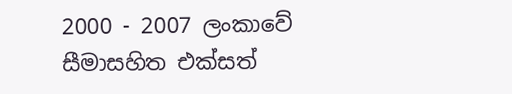2000 - 2007 ලංකාවේ සීමාසහිත එක්සත්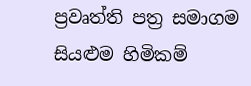ප්‍රවෘත්ති පත්‍ර සමාගම
සියළුම හිමිකම්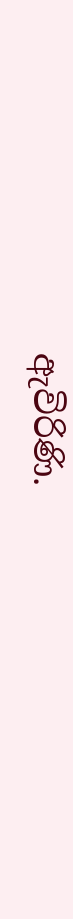ඇවිරිණි.